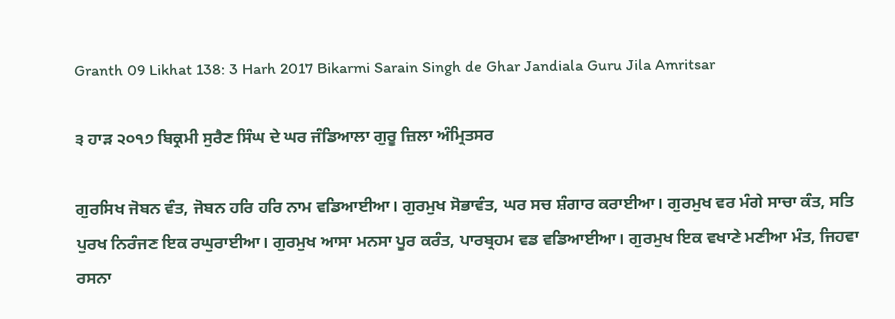Granth 09 Likhat 138: 3 Harh 2017 Bikarmi Sarain Singh de Ghar Jandiala Guru Jila Amritsar

੩ ਹਾੜ ੨੦੧੭ ਬਿਕ੍ਰਮੀ ਸੁਰੈਣ ਸਿੰਘ ਦੇ ਘਰ ਜੰਡਿਆਲਾ ਗੁਰੂ ਜ਼ਿਲਾ ਅੰਮ੍ਰਿਤਸਰ

ਗੁਰਸਿਖ ਜੋਬਨ ਵੰਤ, ਜੋਬਨ ਹਰਿ ਹਰਿ ਨਾਮ ਵਡਿਆਈਆ। ਗੁਰਮੁਖ ਸੋਭਾਵੰਤ, ਘਰ ਸਚ ਸ਼ੰਗਾਰ ਕਰਾਈਆ। ਗੁਰਮੁਖ ਵਰ ਮੰਗੇ ਸਾਚਾ ਕੰਤ, ਸਤਿ ਪੁਰਖ ਨਿਰੰਜਣ ਇਕ ਰਘੁਰਾਈਆ। ਗੁਰਮੁਖ ਆਸਾ ਮਨਸਾ ਪੂਰ ਕਰੰਤ, ਪਾਰਬ੍ਰਹਮ ਵਡ ਵਡਿਆਈਆ। ਗੁਰਮੁਖ ਇਕ ਵਖਾਣੇ ਮਣੀਆ ਮੰਤ, ਜਿਹਵਾ ਰਸਨਾ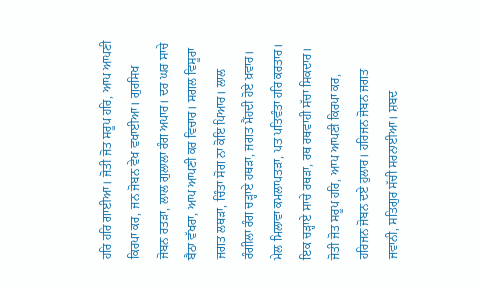ਹਰਿ ਹਰਿ ਗਾਈਆ। ਜੋਤੀ ਜੋਤ ਸਰੂਪ ਹਰਿ, ਆਪ ਆਪਣੀ ਕਿਰਪਾ ਕਰ, ਜਨ ਜੋਬਨ ਵੇਖ ਵਖਾਈਆ। ਗੁਰਸਿਖ ਜੋਬਨ ਰਤੜਾ, ਲਾਲ ਗੁਲਾਲਾ ਰੰਗ ਅਪਾਰ। ਦਰ ਘਰ ਸਾਚੇ ਬੈਠਾ ਵੱਖਰਾ, ਆਪ ਆਪਣੀ ਕਰ ਵਿਚਾਰ। ਸਗਲ ਵਿਸੂਰਾ ਜਗਤ ਲਥੜਾ, ਚਿੰਤਾ ਸੋਗ ਨਾ ਕੋਇ ਪਿਆਰ। ਲਾਲ ਰੰਗੀਲਾ ਰੰਗ ਚੜ੍ਹਾਏ ਹਥੜਾ, ਜਗਤ ਮੈਂਹਦੀ ਹੋਏ ਖ਼ਵਾਰ। ਮੇਲ ਮਿਲਾਵਾ ਕਮਲਾਪਤੜਾ, ਪਤ ਪਤਿਵੰਤਾ ਹਰਿ ਕਰਤਾਰ। ਇਕ ਚੜ੍ਹਾਏ ਸਾਚੇ ਰਥੜਾ, ਰਥ ਰਥਵਾਹੀ ਸੱਚਾ ਸਿਕਦਾਰ। ਜੋਤੀ ਜੋਤ ਸਰੂਪ ਹਰਿ, ਆਪ ਆਪਣੀ ਕਿਰਪਾ ਕਰ, ਹਰਿਜਨ ਜੋਬਨ ਦਏ ਹੁਲਾਰ। ਹਰਿਜਨ ਜੋਬਨ ਜਗਤ ਜਵਾਨੀ, ਸਤਿਗੁਰ ਸੱਚੀ ਸਰਨਾਈਆ। ਸ਼ਬਦ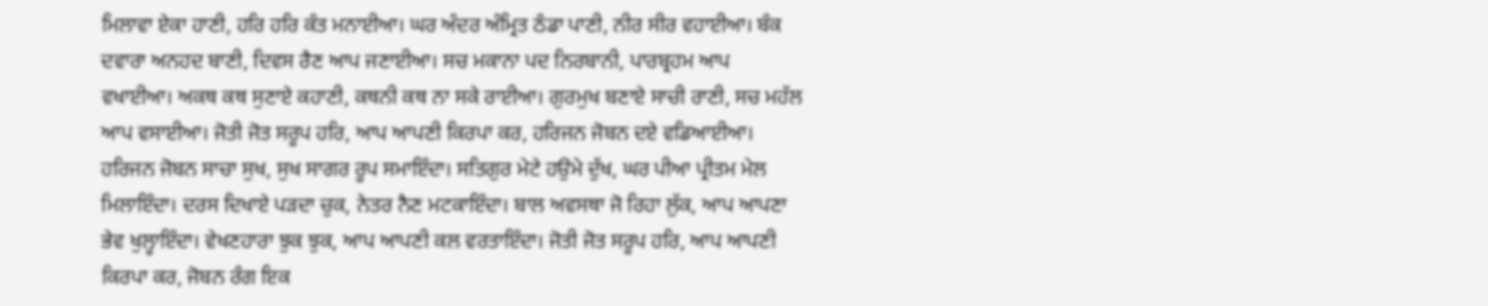ਮਿਲਾਵਾ ਏਕਾ ਹਾਣੀ, ਹਰਿ ਹਰਿ ਕੰਤ ਮਨਾਈਆ। ਘਰ ਅੰਦਰ ਅੰਮ੍ਰਿਤ ਠੰਡਾ ਪਾਣੀ, ਨੀਰ ਸੀਰ ਵਹਾਈਆ। ਬੰਕ ਦਵਾਰਾ ਅਨਹਦ ਬਾਣੀ, ਦਿਵਸ ਰੈਣ ਆਪ ਜਣਾਈਆ। ਸਚ ਮਕਾਨਾ ਪਦ ਨਿਰਬਾਨੀ, ਪਾਰਬ੍ਰਹਮ ਆਪ ਵਖਾਈਆ। ਅਕਥ ਕਥ ਸੁਣਾਏ ਕਹਾਣੀ, ਕਥਨੀ ਕਥ ਨਾ ਸਕੇ ਰਾਈਆ। ਗੁਰਮੁਖ ਬਣਾਏ ਸਾਚੀ ਰਾਣੀ, ਸਚ ਮਹੱਲ ਆਪ ਵਸਾਈਆ। ਜੋਤੀ ਜੋਤ ਸਰੂਪ ਹਰਿ, ਆਪ ਆਪਣੀ ਕਿਰਪਾ ਕਰ, ਹਰਿਜਨ ਜੋਬਨ ਦਏ ਵਡਿਆਈਆ। ਹਰਿਜਨ ਜੋਬਨ ਸਾਚਾ ਸੁਖ, ਸੁਖ ਸਾਗਰ ਰੂਪ ਸਮਾਇੰਦਾ। ਸਤਿਗੁਰ ਮੇਟੇ ਹਉਮੇ ਦੁੱਖ, ਘਰ ਪੀਆ ਪ੍ਰੀਤਮ ਮੇਲ ਮਿਲਾਇੰਦਾ। ਦਰਸ ਦਿਖਾਏ ਪੜਦਾ ਚੁਕ, ਨੇਤਰ ਨੈਣ ਮਟਕਾਇੰਦਾ। ਬਾਲ ਅਵਸਥਾ ਜੋ ਰਿਹਾ ਲੁੱਕ, ਆਪ ਆਪਣਾ ਭੇਵ ਖੁਲ੍ਹਾਇੰਦਾ। ਵੇਖਣਹਾਰਾ ਝੁਕ ਝੁਕ, ਆਪ ਆਪਣੀ ਕਲ ਵਰਤਾਇੰਦਾ। ਜੋਤੀ ਜੋਤ ਸਰੂਪ ਹਰਿ, ਆਪ ਆਪਣੀ ਕਿਰਪਾ ਕਰ, ਜੋਬਨ ਰੰਗ ਇਕ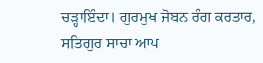ਚੜ੍ਹਾਇੰਦਾ। ਗੁਰਮੁਖ ਜੋਬਨ ਰੰਗ ਕਰਤਾਰ, ਸਤਿਗੁਰ ਸਾਚਾ ਆਪ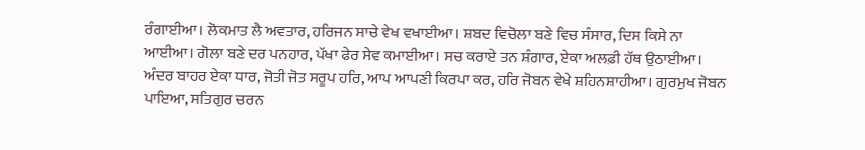ਰੰਗਾਈਆ। ਲੋਕਮਾਤ ਲੈ ਅਵਤਾਰ, ਹਰਿਜਨ ਸਾਚੇ ਵੇਖ ਵਖਾਈਆ। ਸ਼ਬਦ ਵਿਚੋਲਾ ਬਣੇ ਵਿਚ ਸੰਸਾਰ, ਦਿਸ ਕਿਸੇ ਨਾ ਆਈਆ। ਗੋਲਾ ਬਣੇ ਦਰ ਪਨਹਾਰ, ਪੱਖਾ ਫੇਰ ਸੇਵ ਕਮਾਈਆ। ਸਚ ਕਰਾਏ ਤਨ ਸ਼ੰਗਾਰ, ਏਕਾ ਅਲਫ਼ੀ ਹੱਥ ਉਠਾਈਆ। ਅੰਦਰ ਬਾਹਰ ਏਕਾ ਧਾਰ, ਜੋਤੀ ਜੋਤ ਸਰੂਪ ਹਰਿ, ਆਪ ਆਪਣੀ ਕਿਰਪਾ ਕਰ, ਹਰਿ ਜੋਬਨ ਵੇਖੇ ਸ਼ਹਿਨਸ਼ਾਹੀਆ। ਗੁਰਮੁਖ ਜੋਬਨ ਪਾਇਆ, ਸਤਿਗੁਰ ਚਰਨ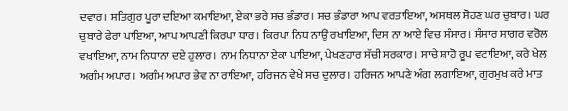ਦਵਾਰ। ਸਤਿਗੁਰ ਪੂਰਾ ਦਇਆ ਕਮਾਇਆ, ਏਕਾ ਭਰੇ ਸਚ ਭੰਡਾਰ। ਸਚ ਭੰਡਾਰਾ ਆਪ ਵਰਤਾਇਆ, ਅਸਥਲ ਸੋਹਣ ਘਰ ਚੁਬਾਰ। ਘਰ ਚੁਬਾਰੇ ਫੇਰਾ ਪਾਇਆ, ਆਪ ਆਪਣੀ ਕਿਰਪਾ ਧਾਰ। ਕਿਰਪਾ ਨਿਧ ਨਾਉਂ ਰਖਾਇਆ, ਦਿਸ ਨਾ ਆਏ ਵਿਚ ਸੰਸਾਰ। ਸੰਸਾਰ ਸਾਗਰ ਵਰੋਲ ਵਖਾਇਆ, ਨਾਮ ਨਿਧਾਨਾ ਦਏ ਹੁਲਾਰ। ਨਾਮ ਨਿਧਾਨਾ ਏਕਾ ਪਾਇਆ, ਪੇਖਣਹਾਰ ਸੱਚੀ ਸਰਕਾਰ। ਸਾਚੇ ਸ਼ਾਹੋ ਰੂਪ ਵਟਾਇਆ, ਕਰੇ ਖੇਲ ਅਗੰਮ ਅਪਾਰ। ਅਗੰਮ ਅਪਾਰ ਭੇਵ ਨਾ ਰਾਇਆ, ਹਰਿਜਨ ਵੇਖੇ ਸਚ ਦੁਲਾਰ। ਹਰਿਜਨ ਆਪਣੇ ਅੰਗ ਲਗਾਇਆ, ਗੁਰਮੁਖ ਕਰੇ ਮਾਤ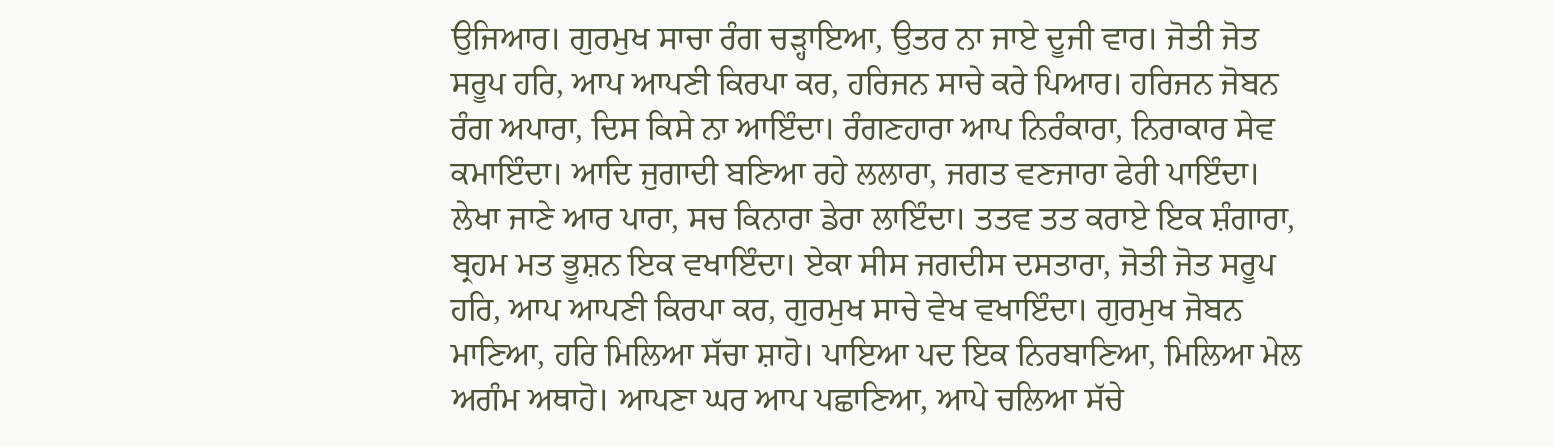ਉਜਿਆਰ। ਗੁਰਮੁਖ ਸਾਚਾ ਰੰਗ ਚੜ੍ਹਾਇਆ, ਉਤਰ ਨਾ ਜਾਏ ਦੂਜੀ ਵਾਰ। ਜੋਤੀ ਜੋਤ ਸਰੂਪ ਹਰਿ, ਆਪ ਆਪਣੀ ਕਿਰਪਾ ਕਰ, ਹਰਿਜਨ ਸਾਚੇ ਕਰੇ ਪਿਆਰ। ਹਰਿਜਨ ਜੋਬਨ ਰੰਗ ਅਪਾਰਾ, ਦਿਸ ਕਿਸੇ ਨਾ ਆਇੰਦਾ। ਰੰਗਣਹਾਰਾ ਆਪ ਨਿਰੰਕਾਰਾ, ਨਿਰਾਕਾਰ ਸੇਵ ਕਮਾਇੰਦਾ। ਆਦਿ ਜੁਗਾਦੀ ਬਣਿਆ ਰਹੇ ਲਲਾਰਾ, ਜਗਤ ਵਣਜਾਰਾ ਫੇਰੀ ਪਾਇੰਦਾ। ਲੇਖਾ ਜਾਣੇ ਆਰ ਪਾਰਾ, ਸਚ ਕਿਨਾਰਾ ਡੇਰਾ ਲਾਇੰਦਾ। ਤਤਵ ਤਤ ਕਰਾਏ ਇਕ ਸ਼ੰਗਾਰਾ, ਬ੍ਰਹਮ ਮਤ ਭੂਸ਼ਨ ਇਕ ਵਖਾਇੰਦਾ। ਏਕਾ ਸੀਸ ਜਗਦੀਸ ਦਸਤਾਰਾ, ਜੋਤੀ ਜੋਤ ਸਰੂਪ ਹਰਿ, ਆਪ ਆਪਣੀ ਕਿਰਪਾ ਕਰ, ਗੁਰਮੁਖ ਸਾਚੇ ਵੇਖ ਵਖਾਇੰਦਾ। ਗੁਰਮੁਖ ਜੋਬਨ ਮਾਣਿਆ, ਹਰਿ ਮਿਲਿਆ ਸੱਚਾ ਸ਼ਾਹੋ। ਪਾਇਆ ਪਦ ਇਕ ਨਿਰਬਾਣਿਆ, ਮਿਲਿਆ ਮੇਲ ਅਗੰਮ ਅਥਾਹੋ। ਆਪਣਾ ਘਰ ਆਪ ਪਛਾਣਿਆ, ਆਪੇ ਚਲਿਆ ਸੱਚੇ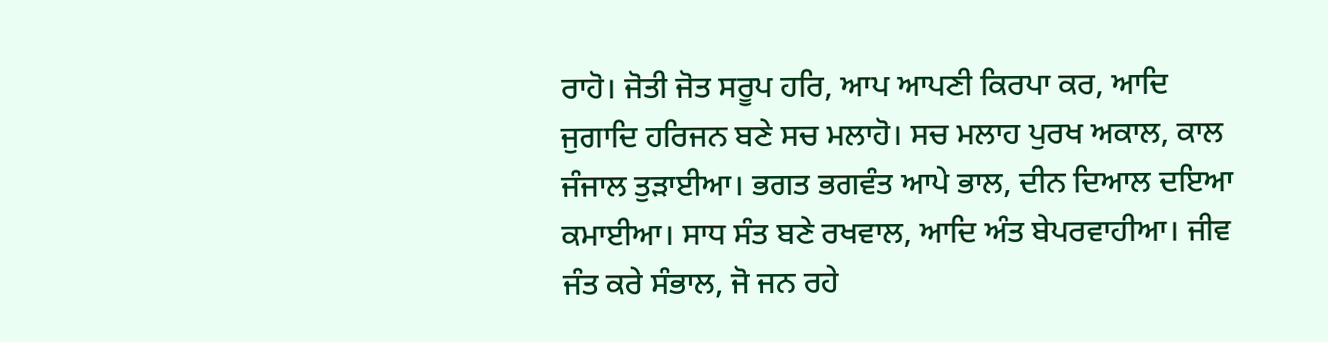ਰਾਹੋ। ਜੋਤੀ ਜੋਤ ਸਰੂਪ ਹਰਿ, ਆਪ ਆਪਣੀ ਕਿਰਪਾ ਕਰ, ਆਦਿ ਜੁਗਾਦਿ ਹਰਿਜਨ ਬਣੇ ਸਚ ਮਲਾਹੋ। ਸਚ ਮਲਾਹ ਪੁਰਖ ਅਕਾਲ, ਕਾਲ ਜੰਜਾਲ ਤੁੜਾਈਆ। ਭਗਤ ਭਗਵੰਤ ਆਪੇ ਭਾਲ, ਦੀਨ ਦਿਆਲ ਦਇਆ ਕਮਾਈਆ। ਸਾਧ ਸੰਤ ਬਣੇ ਰਖਵਾਲ, ਆਦਿ ਅੰਤ ਬੇਪਰਵਾਹੀਆ। ਜੀਵ ਜੰਤ ਕਰੇ ਸੰਭਾਲ, ਜੋ ਜਨ ਰਹੇ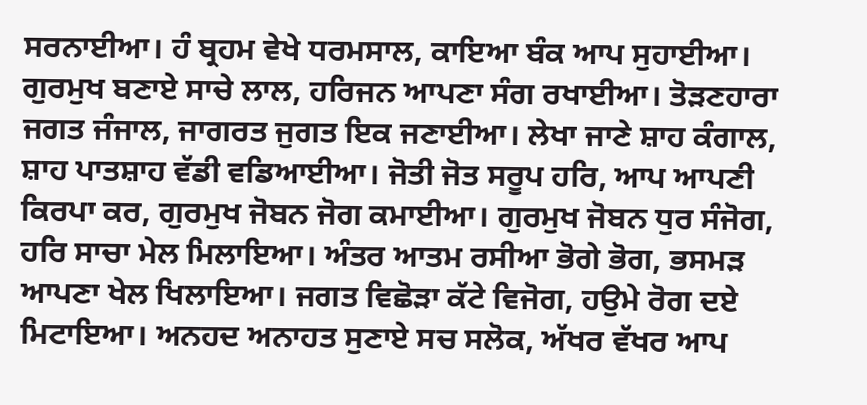ਸਰਨਾਈਆ। ਹੰ ਬ੍ਰਹਮ ਵੇਖੇ ਧਰਮਸਾਲ, ਕਾਇਆ ਬੰਕ ਆਪ ਸੁਹਾਈਆ। ਗੁਰਮੁਖ ਬਣਾਏ ਸਾਚੇ ਲਾਲ, ਹਰਿਜਨ ਆਪਣਾ ਸੰਗ ਰਖਾਈਆ। ਤੋੜਣਹਾਰਾ ਜਗਤ ਜੰਜਾਲ, ਜਾਗਰਤ ਜੁਗਤ ਇਕ ਜਣਾਈਆ। ਲੇਖਾ ਜਾਣੇ ਸ਼ਾਹ ਕੰਗਾਲ, ਸ਼ਾਹ ਪਾਤਸ਼ਾਹ ਵੱਡੀ ਵਡਿਆਈਆ। ਜੋਤੀ ਜੋਤ ਸਰੂਪ ਹਰਿ, ਆਪ ਆਪਣੀ ਕਿਰਪਾ ਕਰ, ਗੁਰਮੁਖ ਜੋਬਨ ਜੋਗ ਕਮਾਈਆ। ਗੁਰਮੁਖ ਜੋਬਨ ਧੁਰ ਸੰਜੋਗ, ਹਰਿ ਸਾਚਾ ਮੇਲ ਮਿਲਾਇਆ। ਅੰਤਰ ਆਤਮ ਰਸੀਆ ਭੋਗੇ ਭੋਗ, ਭਸਮੜ ਆਪਣਾ ਖੇਲ ਖਿਲਾਇਆ। ਜਗਤ ਵਿਛੋੜਾ ਕੱਟੇ ਵਿਜੋਗ, ਹਉਮੇ ਰੋਗ ਦਏ ਮਿਟਾਇਆ। ਅਨਹਦ ਅਨਾਹਤ ਸੁਣਾਏ ਸਚ ਸਲੋਕ, ਅੱਖਰ ਵੱਖਰ ਆਪ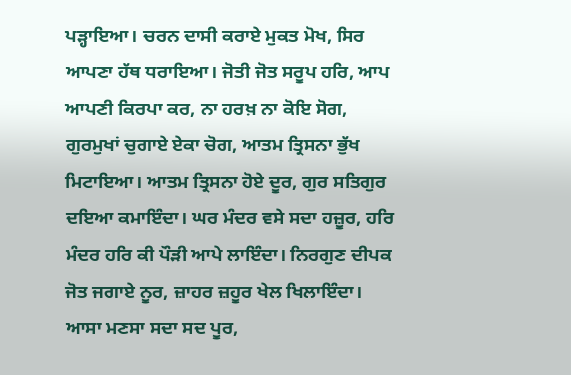ਪੜ੍ਹਾਇਆ। ਚਰਨ ਦਾਸੀ ਕਰਾਏ ਮੁਕਤ ਮੋਖ, ਸਿਰ ਆਪਣਾ ਹੱਥ ਧਰਾਇਆ। ਜੋਤੀ ਜੋਤ ਸਰੂਪ ਹਰਿ, ਆਪ ਆਪਣੀ ਕਿਰਪਾ ਕਰ, ਨਾ ਹਰਖ਼ ਨਾ ਕੋਇ ਸੋਗ, ਗੁਰਮੁਖਾਂ ਚੁਗਾਏ ਏਕਾ ਚੋਗ, ਆਤਮ ਤ੍ਰਿਸਨਾ ਭੁੱਖ ਮਿਟਾਇਆ। ਆਤਮ ਤ੍ਰਿਸਨਾ ਹੋਏ ਦੂਰ, ਗੁਰ ਸਤਿਗੁਰ ਦਇਆ ਕਮਾਇੰਦਾ। ਘਰ ਮੰਦਰ ਵਸੇ ਸਦਾ ਹਜ਼ੂਰ, ਹਰਿ ਮੰਦਰ ਹਰਿ ਕੀ ਪੌੜੀ ਆਪੇ ਲਾਇੰਦਾ। ਨਿਰਗੁਣ ਦੀਪਕ ਜੋਤ ਜਗਾਏ ਨੂਰ, ਜ਼ਾਹਰ ਜ਼ਹੂਰ ਖੇਲ ਖਿਲਾਇੰਦਾ। ਆਸਾ ਮਣਸਾ ਸਦਾ ਸਦ ਪੂਰ,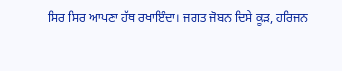ਸਿਰ ਸਿਰ ਆਪਣਾ ਹੱਥ ਰਖਾਇੰਦਾ। ਜਗਤ ਜੋਬਨ ਦਿਸੇ ਕੂੜ, ਹਰਿਜਨ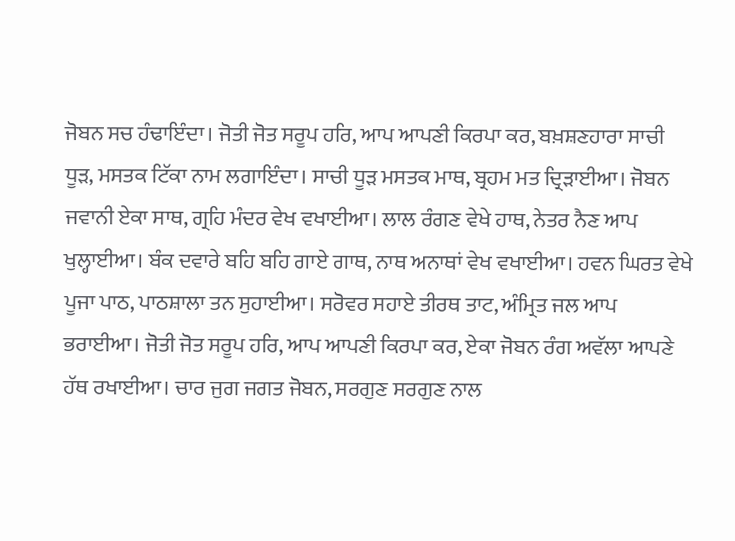ਜੋਬਨ ਸਚ ਹੰਢਾਇੰਦਾ। ਜੋਤੀ ਜੋਤ ਸਰੂਪ ਹਰਿ, ਆਪ ਆਪਣੀ ਕਿਰਪਾ ਕਰ, ਬਖ਼ਸ਼ਣਹਾਰਾ ਸਾਚੀ ਧੂੜ, ਮਸਤਕ ਟਿੱਕਾ ਨਾਮ ਲਗਾਇੰਦਾ। ਸਾਚੀ ਧੂੜ ਮਸਤਕ ਮਾਥ, ਬ੍ਰਹਮ ਮਤ ਦ੍ਰਿੜਾਈਆ। ਜੋਬਨ ਜਵਾਨੀ ਏਕਾ ਸਾਥ, ਗ੍ਰਹਿ ਮੰਦਰ ਵੇਖ ਵਖਾਈਆ। ਲਾਲ ਰੰਗਣ ਵੇਖੇ ਹਾਥ, ਨੇਤਰ ਨੈਣ ਆਪ ਖੁਲ੍ਹਾਈਆ। ਬੰਕ ਦਵਾਰੇ ਬਹਿ ਬਹਿ ਗਾਏ ਗਾਥ, ਨਾਥ ਅਨਾਥਾਂ ਵੇਖ ਵਖਾਈਆ। ਹਵਨ ਘਿਰਤ ਵੇਖੇ ਪੂਜਾ ਪਾਠ, ਪਾਠਸ਼ਾਲਾ ਤਨ ਸੁਹਾਈਆ। ਸਰੋਵਰ ਸਹਾਏ ਤੀਰਥ ਤਾਟ, ਅੰਮ੍ਰਿਤ ਜਲ ਆਪ ਭਰਾਈਆ। ਜੋਤੀ ਜੋਤ ਸਰੂਪ ਹਰਿ, ਆਪ ਆਪਣੀ ਕਿਰਪਾ ਕਰ, ਏਕਾ ਜੋਬਨ ਰੰਗ ਅਵੱਲਾ ਆਪਣੇ ਹੱਥ ਰਖਾਈਆ। ਚਾਰ ਜੁਗ ਜਗਤ ਜੋਬਨ, ਸਰਗੁਣ ਸਰਗੁਣ ਨਾਲ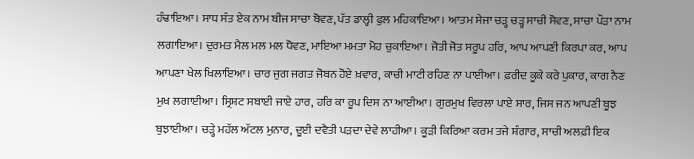ਹੰਢਾਇਆ। ਸਾਧ ਸੰਤ ਏਕ ਨਾਮ ਬੀਜ ਸਾਚਾ ਬੋਵਣ, ਪੱਤ ਡਾਲ੍ਹੀ ਫੁਲ ਮਹਿਕਾਇਆ। ਆਤਮ ਸੇਜਾ ਚੜ੍ਹ ਚੜ੍ਹ ਸਾਚੀ ਸੋਵਣ, ਸਾਚਾ ਪੌੜਾ ਨਾਮ ਲਗਾਇਆ। ਦੁਰਮਤ ਮੈਲ ਮਲ ਮਲ ਧੋਵਣ, ਮਾਇਆ ਮਮਤਾ ਮੋਹ ਚੁਕਾਇਆ। ਜੋਤੀ ਜੋਤ ਸਰੂਪ ਹਰਿ, ਆਪ ਆਪਣੀ ਕਿਰਪਾ ਕਰ, ਆਪ ਆਪਣਾ ਖੇਲ ਖਿਲਾਇਆ। ਚਾਰ ਜੁਗ ਜਗਤ ਜੋਬਨ ਹੋਏ ਖ਼ਵਾਰ, ਕਾਚੀ ਮਾਟੀ ਰਹਿਣ ਨਾ ਪਾਈਆ। ਫ਼ਰੀਦ ਕੂਕੇ ਕਰੇ ਪੁਕਾਰ, ਕਾਗ ਨੈਣ ਮੁਖ ਲਗਾਈਆ। ਸ੍ਰਿਸ਼ਟ ਸਬਾਈ ਜਾਏ ਹਾਰ, ਹਰਿ ਕਾ ਰੂਪ ਦਿਸ ਨਾ ਆਈਆ। ਗੁਰਮੁਖ ਵਿਰਲਾ ਪਾਏ ਸਾਰ, ਜਿਸ ਜਨ ਆਪਣੀ ਬੂਝ ਬੁਝਾਈਆ। ਚੜ੍ਹੇ ਮਹੱਲ ਅੱਟਲ ਮੁਨਾਰ, ਦੂਈ ਦਵੈਤੀ ਪੜਦਾ ਦੇਵੇ ਲਾਹੀਆ। ਕੂੜੀ ਕਿਰਿਆ ਕਰਮ ਤਜੇ ਸ਼ੰਗਾਰ, ਸਾਚੀ ਅਲਫ਼ੀ ਇਕ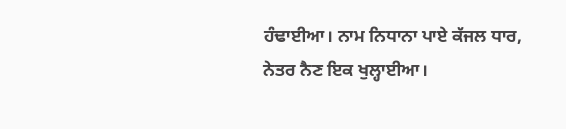ਹੰਢਾਈਆ। ਨਾਮ ਨਿਧਾਨਾ ਪਾਏ ਕੱਜਲ ਧਾਰ, ਨੇਤਰ ਨੈਣ ਇਕ ਖੁਲ੍ਹਾਈਆ।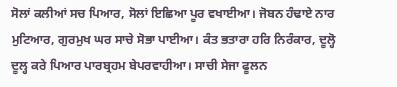ਸੋਲਾਂ ਕਲੀਆਂ ਸਚ ਪਿਆਰ, ਸੋਲਾਂ ਇਛਿਆ ਪੂਰ ਵਖਾਈਆ। ਜੋਬਨ ਹੰਢਾਏ ਨਾਰ ਮੁਟਿਆਰ, ਗੁਰਮੁਖ ਘਰ ਸਾਚੇ ਸੋਭਾ ਪਾਈਆ। ਕੰਤ ਭਤਾਰਾ ਹਰਿ ਨਿਰੰਕਾਰ, ਦੂਲ੍ਹੋ ਦੂਲ੍ਹ ਕਰੇ ਪਿਆਰ ਪਾਰਬ੍ਰਹਮ ਬੇਪਰਵਾਹੀਆ। ਸਾਚੀ ਸੇਜਾ ਫੂਲਨ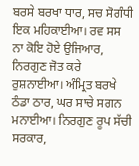ਬਰਸੇ ਬਰਖਾ ਧਾਰ, ਸਚ ਸੋਗੰਧੀ ਇਕ ਮਹਿਕਾਈਆ। ਰਵ ਸਸ ਨਾ ਕੋਇ ਹੋਏ ਉਜਿਆਰ, ਨਿਰਗੁਣ ਜੋਤ ਕਰੇ ਰੁਸ਼ਨਾਈਆ। ਅੰਮ੍ਰਿਤ ਬਰਖੇ ਠੰਡਾ ਠਾਰ, ਘਰ ਸਾਚੇ ਸਗਨ ਮਨਾਈਆ। ਨਿਰਗੁਣ ਰੂਪ ਸੱਚੀ ਸਰਕਾਰ,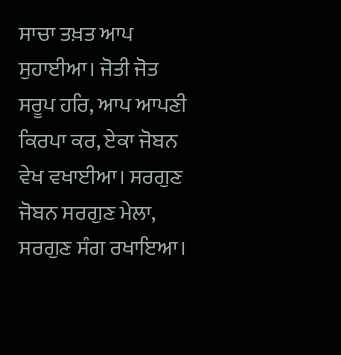ਸਾਚਾ ਤਖ਼ਤ ਆਪ ਸੁਹਾਈਆ। ਜੋਤੀ ਜੋਤ ਸਰੂਪ ਹਰਿ, ਆਪ ਆਪਣੀ ਕਿਰਪਾ ਕਰ, ਏਕਾ ਜੋਬਨ ਵੇਖ ਵਖਾਈਆ। ਸਰਗੁਣ ਜੋਬਨ ਸਰਗੁਣ ਮੇਲਾ, ਸਰਗੁਣ ਸੰਗ ਰਖਾਇਆ।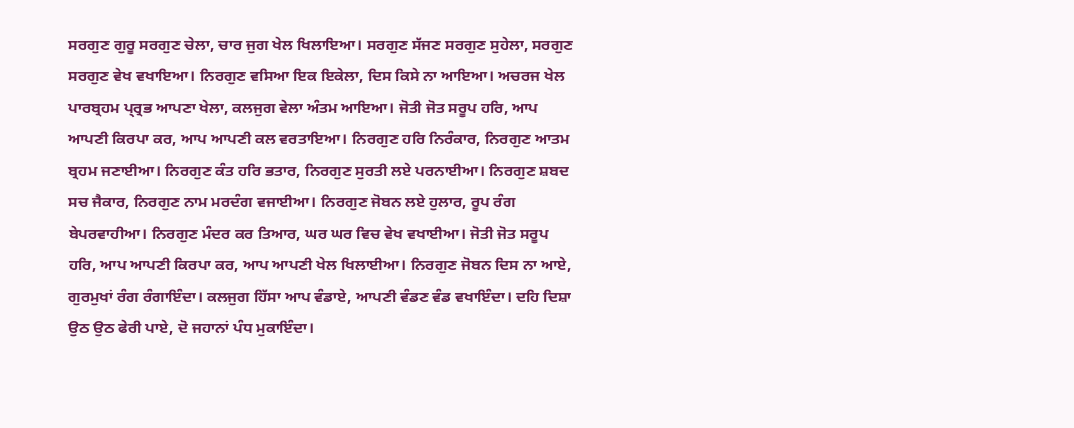ਸਰਗੁਣ ਗੁਰੂ ਸਰਗੁਣ ਚੇਲਾ, ਚਾਰ ਜੁਗ ਖੇਲ ਖਿਲਾਇਆ। ਸਰਗੁਣ ਸੱਜਣ ਸਰਗੁਣ ਸੁਹੇਲਾ, ਸਰਗੁਣ ਸਰਗੁਣ ਵੇਖ ਵਖਾਇਆ। ਨਿਰਗੁਣ ਵਸਿਆ ਇਕ ਇਕੇਲਾ, ਦਿਸ ਕਿਸੇ ਨਾ ਆਇਆ। ਅਚਰਜ ਖੇਲ ਪਾਰਬ੍ਰਹਮ ਪ੍ਰ੍ਰਭ ਆਪਣਾ ਖੇਲਾ, ਕਲਜੁਗ ਵੇਲਾ ਅੰਤਮ ਆਇਆ। ਜੋਤੀ ਜੋਤ ਸਰੂਪ ਹਰਿ, ਆਪ ਆਪਣੀ ਕਿਰਪਾ ਕਰ, ਆਪ ਆਪਣੀ ਕਲ ਵਰਤਾਇਆ। ਨਿਰਗੁਣ ਹਰਿ ਨਿਰੰਕਾਰ, ਨਿਰਗੁਣ ਆਤਮ ਬ੍ਰਹਮ ਜਣਾਈਆ। ਨਿਰਗੁਣ ਕੰਤ ਹਰਿ ਭਤਾਰ, ਨਿਰਗੁਣ ਸੁਰਤੀ ਲਏ ਪਰਨਾਈਆ। ਨਿਰਗੁਣ ਸ਼ਬਦ ਸਚ ਜੈਕਾਰ, ਨਿਰਗੁਣ ਨਾਮ ਮਰਦੰਗ ਵਜਾਈਆ। ਨਿਰਗੁਣ ਜੋਬਨ ਲਏ ਹੁਲਾਰ, ਰੂਪ ਰੰਗ ਬੇਪਰਵਾਹੀਆ। ਨਿਰਗੁਣ ਮੰਦਰ ਕਰ ਤਿਆਰ, ਘਰ ਘਰ ਵਿਚ ਵੇਖ ਵਖਾਈਆ। ਜੋਤੀ ਜੋਤ ਸਰੂਪ ਹਰਿ, ਆਪ ਆਪਣੀ ਕਿਰਪਾ ਕਰ, ਆਪ ਆਪਣੀ ਖੇਲ ਖਿਲਾਈਆ। ਨਿਰਗੁਣ ਜੋਬਨ ਦਿਸ ਨਾ ਆਏ, ਗੁਰਮੁਖਾਂ ਰੰਗ ਰੰਗਾਇੰਦਾ। ਕਲਜੁਗ ਹਿੱਸਾ ਆਪ ਵੰਡਾਏ, ਆਪਣੀ ਵੰਡਣ ਵੰਡ ਵਖਾਇੰਦਾ। ਦਹਿ ਦਿਸ਼ਾ ਉਠ ਉਠ ਫੇਰੀ ਪਾਏ, ਦੋ ਜਹਾਨਾਂ ਪੰਧ ਮੁਕਾਇੰਦਾ।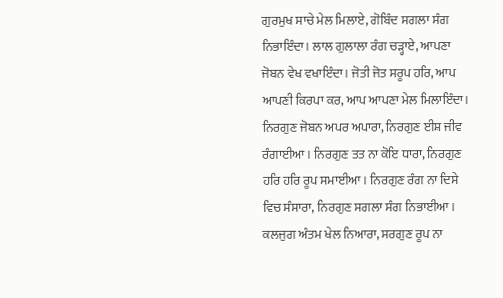ਗੁਰਮੁਖ ਸਾਚੇ ਮੇਲ ਮਿਲਾਏ, ਗੋਬਿੰਦ ਸਗਲਾ ਸੰਗ ਨਿਭਾਇੰਦਾ। ਲਾਲ ਗੁਲਾਲਾ ਰੰਗ ਚੜ੍ਹਾਏ, ਆਪਣਾ ਜੋਬਨ ਵੇਖ ਵਖਾਇੰਦਾ। ਜੋਤੀ ਜੋਤ ਸਰੂਪ ਹਰਿ, ਆਪ ਆਪਣੀ ਕਿਰਪਾ ਕਰ, ਆਪ ਆਪਣਾ ਮੇਲ ਮਿਲਾਇੰਦਾ। ਨਿਰਗੁਣ ਜੋਬਨ ਅਪਰ ਅਪਾਰਾ, ਨਿਰਗੁਣ ਈਸ਼ ਜੀਵ ਰੰਗਾਈਆ। ਨਿਰਗੁਣ ਤਤ ਨਾ ਕੋਇ ਧਾਰਾ, ਨਿਰਗੁਣ ਹਰਿ ਹਰਿ ਰੂਪ ਸਮਾਈਆ। ਨਿਰਗੁਣ ਰੰਗ ਨਾ ਦਿਸੇ ਵਿਚ ਸੰਸਾਰਾ, ਨਿਰਗੁਣ ਸਗਲਾ ਸੰਗ ਨਿਭਾਈਆ। ਕਲਜੁਗ ਅੰਤਮ ਖੇਲ ਨਿਆਰਾ, ਸਰਗੁਣ ਰੂਪ ਨਾ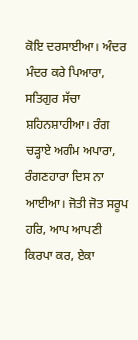ਕੋਇ ਦਰਸਾਈਆ। ਅੰਦਰ ਮੰਦਰ ਕਰੇ ਪਿਆਰਾ, ਸਤਿਗੁਰ ਸੱਚਾ ਸ਼ਹਿਨਸ਼ਾਹੀਆ। ਰੰਗ ਚੜ੍ਹਾਏ ਅਗੰਮ ਅਪਾਰਾ, ਰੰਗਣਹਾਰਾ ਦਿਸ ਨਾ ਆਈਆ। ਜੋਤੀ ਜੋਤ ਸਰੂਪ ਹਰਿ, ਆਪ ਆਪਣੀ ਕਿਰਪਾ ਕਰ, ਏਕਾ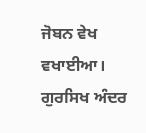ਜੋਬਨ ਵੇਖ ਵਖਾਈਆ। ਗੁਰਸਿਖ ਅੰਦਰ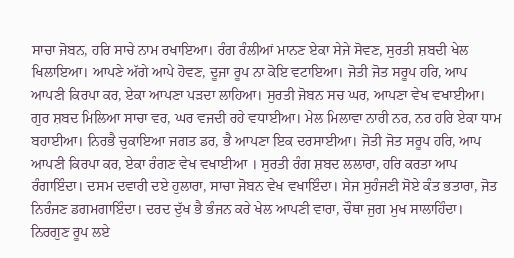ਸਾਚਾ ਜੋਬਨ, ਹਰਿ ਸਾਚੇ ਨਾਮ ਰਖਾਇਆ। ਰੰਗ ਰੰਲੀਆਂ ਮਾਨਣ ਏਕਾ ਸੇਜੇ ਸੋਵਣ, ਸੁਰਤੀ ਸ਼ਬਦੀ ਖੇਲ ਖਿਲਾਇਆ। ਆਪਣੇ ਅੱਗੇ ਆਪੇ ਹੋਵਣ, ਦੂਜਾ ਰੂਪ ਨਾ ਕੋਇ ਵਟਾਇਆ। ਜੋਤੀ ਜੋਤ ਸਰੂਪ ਹਰਿ, ਆਪ ਆਪਣੀ ਕਿਰਪਾ ਕਰ, ਏਕਾ ਆਪਣਾ ਪੜਦਾ ਲਾਹਿਆ। ਸੁਰਤੀ ਜੋਬਨ ਸਚ ਘਰ, ਆਪਣਾ ਵੇਖ ਵਖਾਈਆ। ਗੁਰ ਸ਼ਬਦ ਮਿਲਿਆ ਸਾਚਾ ਵਰ, ਘਰ ਵਜਦੀ ਰਹੇ ਵਧਾਈਆ। ਮੇਲ ਮਿਲਾਵਾ ਨਾਰੀ ਨਰ, ਨਰ ਹਰਿ ਏਕਾ ਧਾਮ ਬਹਾਈਆ। ਨਿਰਭੈ ਚੁਕਾਇਆ ਜਗਤ ਡਰ, ਭੈ ਆਪਣਾ ਇਕ ਦਰਸਾਈਆ। ਜੋਤੀ ਜੋਤ ਸਰੂਪ ਹਰਿ, ਆਪ ਆਪਣੀ ਕਿਰਪਾ ਕਰ, ਏਕਾ ਰੰਗਣ ਵੇਖ ਵਖਾਈਆ । ਸੁਰਤੀ ਰੰਗ ਸ਼ਬਦ ਲਲਾਰਾ, ਹਰਿ ਕਰਤਾ ਆਪ ਰੰਗਾਇੰਦਾ। ਦਸਮ ਦਵਾਰੀ ਦਏ ਹੁਲਾਰਾ, ਸਾਚਾ ਜੋਬਨ ਵੇਖ ਵਖਾਇੰਦਾ। ਸੇਜ ਸੁਹੰਜਣੀ ਸੋਏ ਕੰਤ ਭਤਾਰਾ, ਜੋਤ ਨਿਰੰਜਣ ਡਗਮਗਾਇੰਦਾ। ਦਰਦ ਦੁੱਖ ਭੈ ਭੰਜਨ ਕਰੇ ਖੇਲ ਆਪਣੀ ਵਾਰਾ, ਚੌਥਾ ਜੁਗ ਮੁਖ ਸਾਲਾਹਿੰਦਾ। ਨਿਰਗੁਣ ਰੂਪ ਲਏ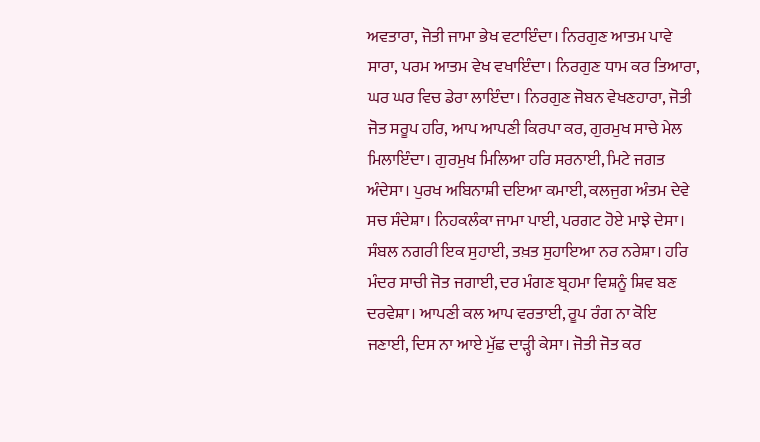ਅਵਤਾਰਾ, ਜੋਤੀ ਜਾਮਾ ਭੇਖ ਵਟਾਇੰਦਾ। ਨਿਰਗੁਣ ਆਤਮ ਪਾਵੇ ਸਾਰਾ, ਪਰਮ ਆਤਮ ਵੇਖ ਵਖਾਇੰਦਾ। ਨਿਰਗੁਣ ਧਾਮ ਕਰ ਤਿਆਰਾ, ਘਰ ਘਰ ਵਿਚ ਡੇਰਾ ਲਾਇੰਦਾ। ਨਿਰਗੁਣ ਜੋਬਨ ਵੇਖਣਹਾਰਾ, ਜੋਤੀ ਜੋਤ ਸਰੂਪ ਹਰਿ, ਆਪ ਆਪਣੀ ਕਿਰਪਾ ਕਰ, ਗੁਰਮੁਖ ਸਾਚੇ ਮੇਲ ਮਿਲਾਇੰਦਾ। ਗੁਰਮੁਖ ਮਿਲਿਆ ਹਰਿ ਸਰਨਾਈ, ਮਿਟੇ ਜਗਤ ਅੰਦੇਸਾ। ਪੁਰਖ ਅਬਿਨਾਸ਼ੀ ਦਇਆ ਕਮਾਈ, ਕਲਜੁਗ ਅੰਤਮ ਦੇਵੇ ਸਚ ਸੰਦੇਸ਼ਾ। ਨਿਹਕਲੰਕਾ ਜਾਮਾ ਪਾਈ, ਪਰਗਟ ਹੋਏ ਮਾਝੇ ਦੇਸਾ। ਸੰਬਲ ਨਗਰੀ ਇਕ ਸੁਹਾਈ, ਤਖ਼ਤ ਸੁਹਾਇਆ ਨਰ ਨਰੇਸ਼ਾ। ਹਰਿ ਮੰਦਰ ਸਾਚੀ ਜੋਤ ਜਗਾਈ, ਦਰ ਮੰਗਣ ਬ੍ਰਹਮਾ ਵਿਸ਼ਨੂੰ ਸ਼ਿਵ ਬਣ ਦਰਵੇਸ਼ਾ। ਆਪਣੀ ਕਲ ਆਪ ਵਰਤਾਈ, ਰੂਪ ਰੰਗ ਨਾ ਕੋਇ ਜਣਾਈ, ਦਿਸ ਨਾ ਆਏ ਮੁੱਛ ਦਾੜ੍ਹੀ ਕੇਸਾ। ਜੋਤੀ ਜੋਤ ਕਰ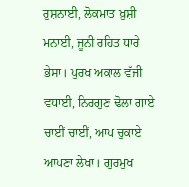ਰੁਸ਼ਨਾਈ, ਲੋਕਮਾਤ ਖ਼ੁਸ਼ੀ ਮਨਾਈ, ਜੂਨੀ ਰਹਿਤ ਧਾਰੇ ਭੇਸਾ। ਪੁਰਖ ਅਕਾਲ ਵੱਜੀ ਵਧਾਈ, ਨਿਰਗੁਣ ਢੋਲਾ ਗਾਏ ਚਾਈਂ ਚਾਈਂ, ਆਪ ਚੁਕਾਏ ਆਪਣਾ ਲੇਖਾ। ਗੁਰਮੁਖ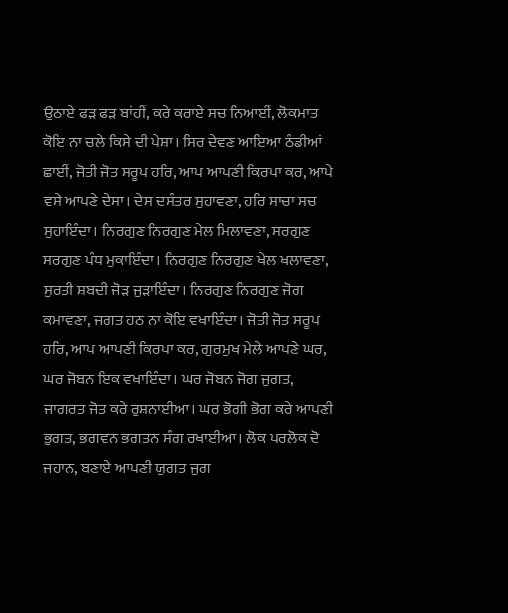ਉਠਾਏ ਫੜ ਫੜ ਬਾਂਹੀਂ, ਕਰੇ ਕਰਾਏ ਸਚ ਨਿਆਈਂ, ਲੋਕਮਾਤ ਕੋਇ ਨਾ ਚਲੇ ਕਿਸੇ ਦੀ ਪੇਸ਼ਾ। ਸਿਰ ਦੇਵਣ ਆਇਆ ਠੰਡੀਆਂ ਛਾਈਂ, ਜੋਤੀ ਜੋਤ ਸਰੂਪ ਹਰਿ, ਆਪ ਆਪਣੀ ਕਿਰਪਾ ਕਰ, ਆਪੇ ਵਸੇ ਆਪਣੇ ਦੇਸਾ। ਦੇਸ ਦਸੰਤਰ ਸੁਹਾਵਣਾ, ਹਰਿ ਸਾਚਾ ਸਚ ਸੁਹਾਇੰਦਾ। ਨਿਰਗੁਣ ਨਿਰਗੁਣ ਮੇਲ ਮਿਲਾਵਣਾ, ਸਰਗੁਣ ਸਰਗੁਣ ਪੰਧ ਮੁਕਾਇੰਦਾ। ਨਿਰਗੁਣ ਨਿਰਗੁਣ ਖੇਲ ਖਲਾਵਣਾ, ਸੁਰਤੀ ਸ਼ਬਦੀ ਜੋੜ ਜੁੜਾਇੰਦਾ। ਨਿਰਗੁਣ ਨਿਰਗੁਣ ਜੋਗ ਕਮਾਵਣਾ, ਜਗਤ ਹਠ ਨਾ ਕੋਇ ਵਖਾਇੰਦਾ। ਜੋਤੀ ਜੋਤ ਸਰੂਪ ਹਰਿ, ਆਪ ਆਪਣੀ ਕਿਰਪਾ ਕਰ, ਗੁਰਮੁਖ ਮੇਲੇ ਆਪਣੇ ਘਰ, ਘਰ ਜੋਬਨ ਇਕ ਵਖਾਇੰਦਾ। ਘਰ ਜੋਬਨ ਜੋਗ ਜੁਗਤ, ਜਾਗਰਤ ਜੋਤ ਕਰੇ ਰੁਸ਼ਨਾਈਆ। ਘਰ ਭੋਗੀ ਭੋਗ ਕਰੇ ਆਪਣੀ ਭੁਗਤ, ਭਗਵਨ ਭਗਤਨ ਸੰਗ ਰਖਾਈਆ। ਲੋਕ ਪਰਲੋਕ ਦੋ ਜਹਾਨ, ਬਣਾਏ ਆਪਣੀ ਯੁਗਤ ਜੁਗ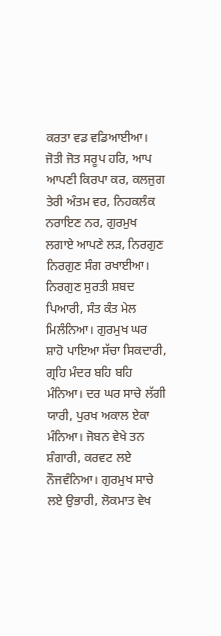ਕਰਤਾ ਵਡ ਵਡਿਆਈਆ। ਜੋਤੀ ਜੋਤ ਸਰੂਪ ਹਰਿ, ਆਪ ਆਪਣੀ ਕਿਰਪਾ ਕਰ, ਕਲਜੁਗ ਤੇਰੀ ਅੰਤਮ ਵਰ, ਨਿਹਕਲੰਕ ਨਰਾਇਣ ਨਰ, ਗੁਰਮੁਖ ਲਗਾਏ ਆਪਣੇ ਲੜ, ਨਿਰਗੁਣ ਨਿਰਗੁਣ ਸੰਗ ਰਖਾਈਆ। ਨਿਰਗੁਣ ਸੁਰਤੀ ਸ਼ਬਦ ਪਿਆਰੀ, ਸੰਤ ਕੰਤ ਮੇਲ ਮਿਲੰਨਿਆ। ਗੁਰਮੁਖ ਘਰ ਸ਼ਾਹੋ ਪਾਇਆ ਸੱਚਾ ਸਿਕਦਾਰੀ, ਗ੍ਰਹਿ ਮੰਦਰ ਬਹਿ ਬਹਿ ਮੰਨਿਆ। ਦਰ ਘਰ ਸਾਚੇ ਲੱਗੀ ਯਾਰੀ, ਪੁਰਖ ਅਕਾਲ ਏਕਾ ਮੰਨਿਆ। ਜੋਬਨ ਵੇਖੇ ਤਨ ਸ਼ੰਗਾਰੀ, ਕਰਵਟ ਲਏ ਨੌਜਵੰਨਿਆ। ਗੁਰਮੁਖ ਸਾਚੇ ਲਏ ਉਭਾਰੀ, ਲੋਕਮਾਤ ਵੇਖ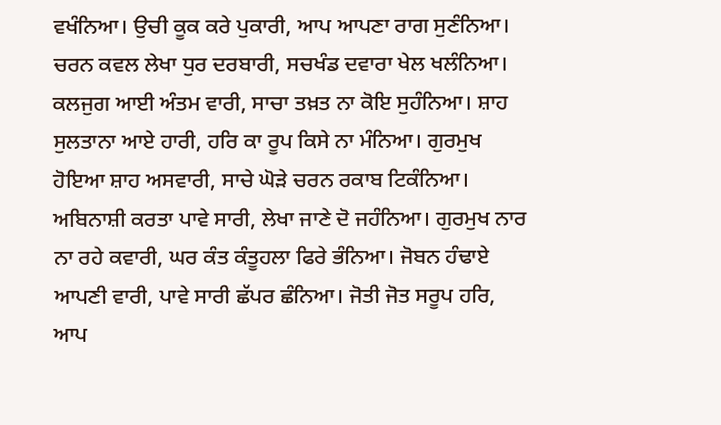ਵਖੰਨਿਆ। ਉਚੀ ਕੂਕ ਕਰੇ ਪੁਕਾਰੀ, ਆਪ ਆਪਣਾ ਰਾਗ ਸੁਣੰਨਿਆ। ਚਰਨ ਕਵਲ ਲੇਖਾ ਧੁਰ ਦਰਬਾਰੀ, ਸਚਖੰਡ ਦਵਾਰਾ ਖੇਲ ਖਲੰਨਿਆ। ਕਲਜੁਗ ਆਈ ਅੰਤਮ ਵਾਰੀ, ਸਾਚਾ ਤਖ਼ਤ ਨਾ ਕੋਇ ਸੁਹੰਨਿਆ। ਸ਼ਾਹ ਸੁਲਤਾਨਾ ਆਏ ਹਾਰੀ, ਹਰਿ ਕਾ ਰੂਪ ਕਿਸੇ ਨਾ ਮੰਨਿਆ। ਗੁਰਮੁਖ ਹੋਇਆ ਸ਼ਾਹ ਅਸਵਾਰੀ, ਸਾਚੇ ਘੋੜੇ ਚਰਨ ਰਕਾਬ ਟਿਕੰਨਿਆ। ਅਬਿਨਾਸ਼ੀ ਕਰਤਾ ਪਾਵੇ ਸਾਰੀ, ਲੇਖਾ ਜਾਣੇ ਦੋ ਜਹੰਨਿਆ। ਗੁਰਮੁਖ ਨਾਰ ਨਾ ਰਹੇ ਕਵਾਰੀ, ਘਰ ਕੰਤ ਕੰਤੂਹਲਾ ਫਿਰੇ ਭੰਨਿਆ। ਜੋਬਨ ਹੰਢਾਏ ਆਪਣੀ ਵਾਰੀ, ਪਾਵੇ ਸਾਰੀ ਛੱਪਰ ਛੰਨਿਆ। ਜੋਤੀ ਜੋਤ ਸਰੂਪ ਹਰਿ, ਆਪ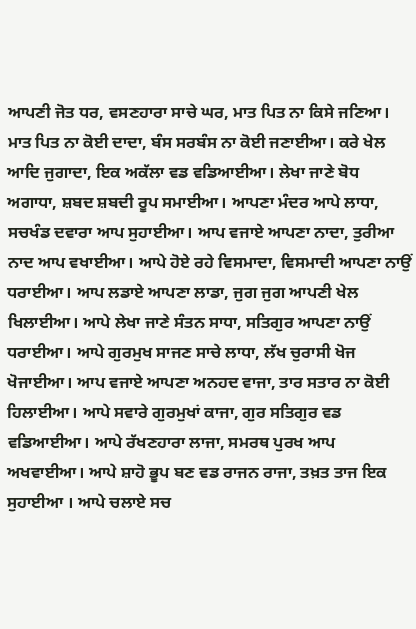ਆਪਣੀ ਜੋਤ ਧਰ, ਵਸਣਹਾਰਾ ਸਾਚੇ ਘਰ, ਮਾਤ ਪਿਤ ਨਾ ਕਿਸੇ ਜਣਿਆ। ਮਾਤ ਪਿਤ ਨਾ ਕੋਈ ਦਾਦਾ, ਬੰਸ ਸਰਬੰਸ ਨਾ ਕੋਈ ਜਣਾਈਆ। ਕਰੇ ਖੇਲ ਆਦਿ ਜੁਗਾਦਾ, ਇਕ ਅਕੱਲਾ ਵਡ ਵਡਿਆਈਆ। ਲੇਖਾ ਜਾਣੇ ਬੋਧ ਅਗਾਧਾ, ਸ਼ਬਦ ਸ਼ਬਦੀ ਰੂਪ ਸਮਾਈਆ। ਆਪਣਾ ਮੰਦਰ ਆਪੇ ਲਾਧਾ, ਸਚਖੰਡ ਦਵਾਰਾ ਆਪ ਸੁਹਾਈਆ। ਆਪ ਵਜਾਏ ਆਪਣਾ ਨਾਦਾ, ਤੁਰੀਆ ਨਾਦ ਆਪ ਵਖਾਈਆ। ਆਪੇ ਹੋਏ ਰਹੇ ਵਿਸਮਾਦਾ, ਵਿਸਮਾਦੀ ਆਪਣਾ ਨਾਉਂ ਧਰਾਈਆ। ਆਪ ਲਡਾਏ ਆਪਣਾ ਲਾਡਾ, ਜੁਗ ਜੁਗ ਆਪਣੀ ਖੇਲ ਖਿਲਾਈਆ। ਆਪੇ ਲੇਖਾ ਜਾਣੇ ਸੰਤਨ ਸਾਧਾ, ਸਤਿਗੁਰ ਆਪਣਾ ਨਾਉਂ ਧਰਾਈਆ। ਆਪੇ ਗੁਰਮੁਖ ਸਾਜਣ ਸਾਚੇ ਲਾਧਾ, ਲੱਖ ਚੁਰਾਸੀ ਖੋਜ ਖੋਜਾਈਆ। ਆਪ ਵਜਾਏ ਆਪਣਾ ਅਨਹਦ ਵਾਜਾ, ਤਾਰ ਸਤਾਰ ਨਾ ਕੋਈ ਹਿਲਾਈਆ। ਆਪੇ ਸਵਾਰੇ ਗੁਰਮੁਖਾਂ ਕਾਜਾ, ਗੁਰ ਸਤਿਗੁਰ ਵਡ ਵਡਿਆਈਆ। ਆਪੇ ਰੱਖਣਹਾਰਾ ਲਾਜਾ, ਸਮਰਥ ਪੁਰਖ ਆਪ ਅਖਵਾਈਆ। ਆਪੇ ਸ਼ਾਹੋ ਭੂਪ ਬਣ ਵਡ ਰਾਜਨ ਰਾਜਾ, ਤਖ਼ਤ ਤਾਜ ਇਕ ਸੁਹਾਈਆ । ਆਪੇ ਚਲਾਏ ਸਚ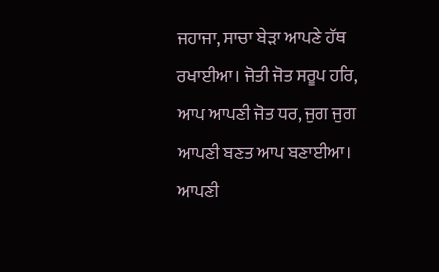ਜਹਾਜਾ, ਸਾਚਾ ਬੇੜਾ ਆਪਣੇ ਹੱਥ ਰਖਾਈਆ। ਜੋਤੀ ਜੋਤ ਸਰੂਪ ਹਰਿ, ਆਪ ਆਪਣੀ ਜੋਤ ਧਰ, ਜੁਗ ਜੁਗ ਆਪਣੀ ਬਣਤ ਆਪ ਬਣਾਈਆ। ਆਪਣੀ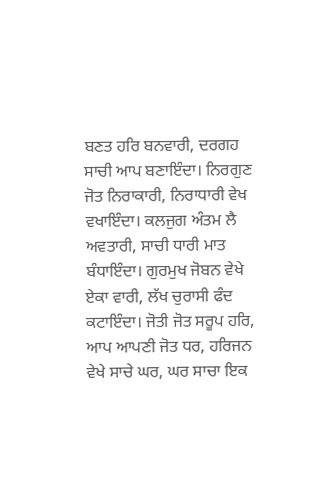ਬਣਤ ਹਰਿ ਬਨਵਾਰੀ, ਦਰਗਹ ਸਾਚੀ ਆਪ ਬਣਾਇੰਦਾ। ਨਿਰਗੁਣ ਜੋਤ ਨਿਰਾਕਾਰੀ, ਨਿਰਾਧਾਰੀ ਵੇਖ ਵਖਾਇੰਦਾ। ਕਲਜੁਗ ਅੰਤਮ ਲੈ ਅਵਤਾਰੀ, ਸਾਚੀ ਧਾਰੀ ਮਾਤ ਬੰਧਾਇੰਦਾ। ਗੁਰਮੁਖ ਜੋਬਨ ਵੇਖੇ ਏਕਾ ਵਾਰੀ, ਲੱਖ ਚੁਰਾਸੀ ਫੰਦ ਕਟਾਇੰਦਾ। ਜੋਤੀ ਜੋਤ ਸਰੂਪ ਹਰਿ, ਆਪ ਆਪਣੀ ਜੋਤ ਧਰ, ਹਰਿਜਨ  ਵੇਖੇ ਸਾਚੇ ਘਰ, ਘਰ ਸਾਚਾ ਇਕ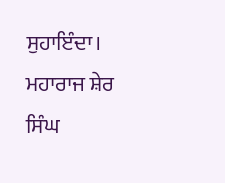ਸੁਹਾਇੰਦਾ। ਮਹਾਰਾਜ ਸ਼ੇਰ ਸਿੰਘ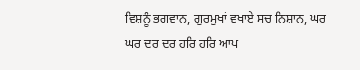ਵਿਸ਼ਨੂੰ ਭਗਵਾਨ, ਗੁਰਮੁਖਾਂ ਵਖਾਏ ਸਚ ਨਿਸ਼ਾਨ, ਘਰ ਘਰ ਦਰ ਦਰ ਹਰਿ ਹਰਿ ਆਪ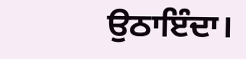ਉਠਾਇੰਦਾ।